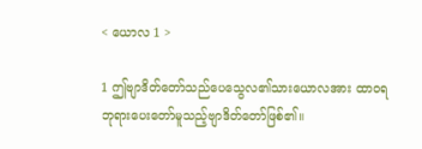< ယောလ 1 >

1 ဤဗျာဒိတ်တော်သည်ပေသွေလ၏သားယောလအား ထာဝရဘုရားပေးတော်မူသည့်ဗျာဒိတ်တော်ဖြစ်၏။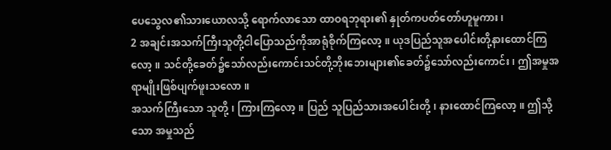ပေသွေလ၏သားယောလသို့ ရောက်လာသော ထာဝရဘုရား၏ နှုတ်ကပတ်တော်ဟူမူကား၊
2 အချင်းအသက်ကြီးသူတို့ငါပြောသည်ကိုအာရုံစိုက်ကြလော့။ ယုဒပြည်သူအပေါင်းတို့နားထောင်ကြလော့။ သင်တို့ခေတ်၌သော်လည်းကောင်းသင်တို့ဘိုးဘေးများ၏ခေတ်၌သော်လည်းကောင်း၊ ဤအမှုအရာမျိုးဖြစ်ပျက်ဖူးသလော။
အသက်ကြီးသော သူတို့၊ ကြားကြလော့။ ပြည် သူပြည်သားအပေါင်းတို့၊ နားထောင်ကြလော့။ ဤသို့ သော အမှုသည်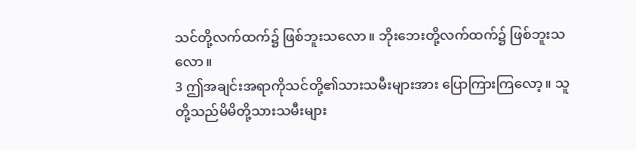သင်တို့လက်ထက်၌ ဖြစ်ဘူးသလော။ ဘိုးဘေးတို့လက်ထက်၌ ဖြစ်ဘူးသလော။
3 ဤအချင်းအရာကိုသင်တို့၏သားသမီးများအား ပြောကြားကြလော့။ သူတို့သည်မိမိတို့သားသမီးများ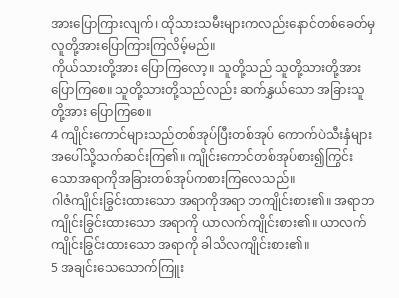အားပြောကြားလျက်၊ ထိုသားသမီးများကလည်းနောင်တစ်ခေတ်မှလူတို့အားပြောကြားကြလိမ့်မည်။
ကိုယ်သားတို့အား ပြောကြလော့။ သူတို့သည် သူတို့သားတို့အား ပြောကြစေ။ သူတို့သားတို့သည်လည်း ဆက်နွှယ်သော အခြားသူတို့အား ပြောကြစေ။
4 ကျိုင်းကောင်များသည်တစ်အုပ်ပြီးတစ်အုပ် ကောက်ပဲသီးနှံများအပေါ်သို့သက်ဆင်းကြ၏။ ကျိုင်းကောင်တစ်အုပ်စား၍ကြွင်းသောအရာကိုအခြားတစ်အုပ်ကစားကြလေသည်။
ဂါဇံကျိုင်းခြွင်းထားသော အရာကိုအရာ ဘကျိုင်းစား၏။ အရာဘကျိုင်းခြွင်းထားသော အရာကို ယာလက်ကျိုင်းစား၏။ ယာလက်ကျိုင်းခြွင်းထားသော အရာကို ခါသိလကျိုင်းစား၏။
5 အချင်းသေသောက်ကြူး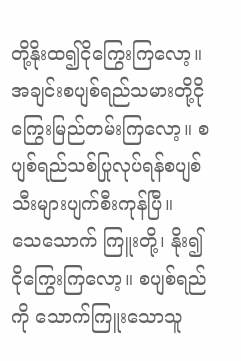တို့နိုးထ၍ငိုကြွေးကြလော့။ အချင်းစပျစ်ရည်သမားတို့ငိုကြွေးမြည်တမ်းကြလော့။ စပျစ်ရည်သစ်ပြုလုပ်ရန်စပျစ်သီးများပျက်စီးကုန်ပြီ။
သေသောက် ကြူးတို့၊ နိုး၍ ငိုကြွေးကြလော့။ စပျစ်ရည်ကို သောက်ကြူးသောသူ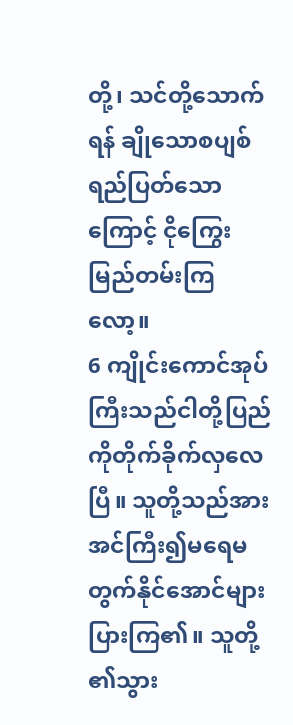တို့၊ သင်တို့သောက်ရန် ချိုသောစပျစ်ရည်ပြတ်သောကြောင့် ငိုကြွေးမြည်တမ်းကြ လော့။
6 ကျိုင်းကောင်အုပ်ကြီးသည်ငါတို့ပြည်ကိုတိုက်ခိုက်လှလေပြီ။ သူတို့သည်အားအင်ကြီး၍မရေမတွက်နိုင်အောင်များပြားကြ၏။ သူတို့၏သွား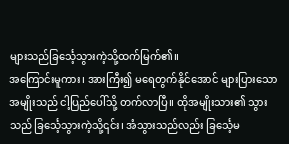များသည်ခြင်္သေ့သွားကဲ့သို့ထက်မြက်၏။
အကြောင်းမူကား၊ အားကြီး၍ မရေတွက်နိုင်အောင် များပြားသော အမျိုးသည် ငါ့ပြည်ပေါ်သို့ တက်လာပြီ။ ထိုအမျိုးသား၏ သွားသည် ခြင်္သေ့သွားကဲ့သို့၎င်း၊ အံသွားသည်လည်း ခြင်္သေ့မ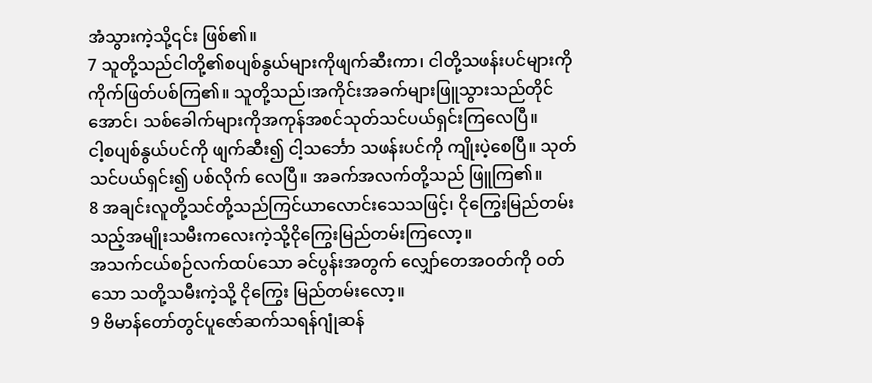အံသွားကဲ့သို့၎င်း ဖြစ်၏။
7 သူတို့သည်ငါတို့၏စပျစ်နွယ်များကိုဖျက်ဆီးကာ၊ ငါတို့သဖန်းပင်များကိုကိုက်ဖြတ်ပစ်ကြ၏။ သူတို့သည်၊အကိုင်းအခက်များဖြူသွားသည်တိုင်အောင်၊ သစ်ခေါက်များကိုအကုန်အစင်သုတ်သင်ပယ်ရှင်းကြလေပြီ။
ငါ့စပျစ်နွယ်ပင်ကို ဖျက်ဆီး၍ ငါ့သင်္ဘော သဖန်းပင်ကို ကျိုးပဲ့စေပြီ။ သုတ်သင်ပယ်ရှင်း၍ ပစ်လိုက် လေပြီ။ အခက်အလက်တို့သည် ဖြူကြ၏။
8 အချင်းလူတို့သင်တို့သည်ကြင်ယာလောင်းသေသဖြင့်၊ ငိုကြွေးမြည်တမ်းသည့်အမျိုးသမီးကလေးကဲ့သို့ငိုကြွေးမြည်တမ်းကြလော့။
အသက်ငယ်စဉ်လက်ထပ်သော ခင်ပွန်းအတွက် လျှော်တေအဝတ်ကို ဝတ်သော သတို့သမီးကဲ့သို့ ငိုကြွေး မြည်တမ်းလော့။
9 ဗိမာန်တော်တွင်ပူဇော်ဆက်သရန်ဂျုံဆန်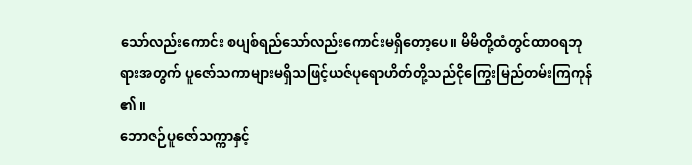သော်လည်းကောင်း စပျစ်ရည်သော်လည်းကောင်းမရှိတော့ပေ။ မိမိတို့ထံတွင်ထာဝရဘုရားအတွက် ပူဇော်သကာများမရှိသဖြင့်ယဇ်ပုရောဟိတ်တို့သည်ငိုကြွေးမြည်တမ်းကြကုန်၏။
ဘောဇဉ်ပူဇော်သက္ကာနှင့်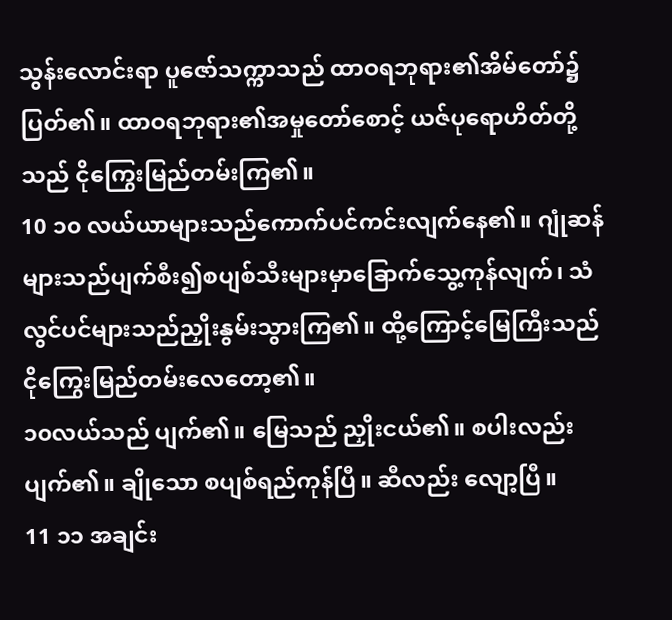သွန်းလောင်းရာ ပူဇော်သက္ကာသည် ထာဝရဘုရား၏အိမ်တော်၌ ပြတ်၏။ ထာဝရဘုရား၏အမှုတော်စောင့် ယဇ်ပုရောဟိတ်တို့ သည် ငိုကြွေးမြည်တမ်းကြ၏။
10 ၁၀ လယ်ယာများသည်ကောက်ပင်ကင်းလျက်နေ၏။ ဂျုံဆန်များသည်ပျက်စီး၍စပျစ်သီးများမှာခြောက်သွေ့ကုန်လျက်၊ သံလွင်ပင်များသည်ညှိုးနွမ်းသွားကြ၏။ ထို့ကြောင့်မြေကြီးသည်ငိုကြွေးမြည်တမ်းလေတော့၏။
၁၀လယ်သည် ပျက်၏။ မြေသည် ညှိုးငယ်၏။ စပါးလည်း ပျက်၏။ ချိုသော စပျစ်ရည်ကုန်ပြီ။ ဆီလည်း လျော့ပြီ။
11 ၁၁ အချင်း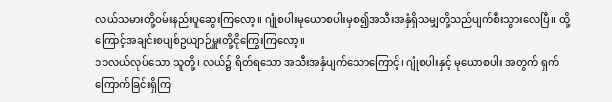လယ်သမားတို့ဝမ်းနည်းပူဆွေးကြလော့။ ဂျုံစပါးမုယောစပါးမှစ၍အသီးအနှံရှိသမျှတို့သည်ပျက်စီးသွားလေပြီ။ ထို့ကြောင့်အချင်းစပျစ်ဥယျာဉ်မှူးတို့ငိုကြွေးကြလော့။
၁၁လယ်လုပ်သော သူတို့၊ လယ်၌ ရိတ်ရသော အသီးအနှံပျက်သောကြောင့်၊ ဂျုံစပါးနှင့် မုယောစပါး အတွက် ရှက်ကြောက်ခြင်းရှိကြ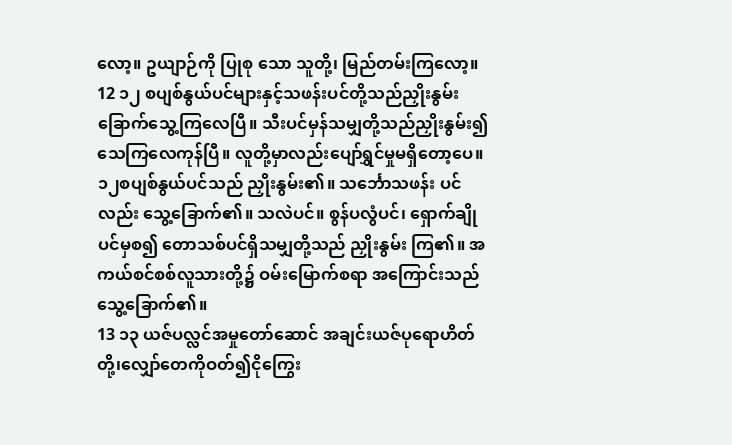လော့။ ဥယျာဉ်ကို ပြုစု သော သူတို့၊ မြည်တမ်းကြလော့။
12 ၁၂ စပျစ်နွယ်ပင်များနှင့်သဖန်းပင်တို့သည်ညှိုးနွမ်းခြောက်သွေ့ကြလေပြီ။ သီးပင်မှန်သမျှတို့သည်ညှိုးနွမ်း၍သေကြလေကုန်ပြီ။ လူတို့မှာလည်းပျော်ရွှင်မှုမရှိတော့ပေ။
၁၂စပျစ်နွယ်ပင်သည် ညှိုးနွမ်း၏။ သင်္ဘောသဖန်း ပင်လည်း သွေ့ခြောက်၏။ သလဲပင်။ စွန်ပလွံပင်၊ ရှောက်ချိုပင်မှစ၍ တောသစ်ပင်ရှိသမျှတို့သည် ညှိုးနွမ်း ကြ၏။ အကယ်စင်စစ်လူသားတို့၌ ဝမ်းမြောက်စရာ အကြောင်းသည် သွေ့ခြောက်၏။
13 ၁၃ ယဇ်ပလ္လင်အမှုတော်ဆောင် အချင်းယဇ်ပုရောဟိတ်တို့၊လျှော်တေကိုဝတ်၍ငိုကြွေး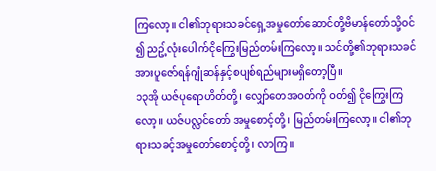ကြလော့။ ငါ၏ဘုရားသခင်ရှေ့အမှုတော်ဆောင်တို့ဗိမာန်တော်သို့ဝင်၍ ညဥ့်လုံးပေါက်ငိုကြွေးမြည်တမ်းကြလော့။ သင်တို့၏ဘုရားသခင်အားပူဇော်ရန်ဂျုံဆန်နှင့်စပျစ်ရည်များမရှိတော့ပြီ။
၁၃အို ယဇ်ပုရောဟိတ်တို့၊ လျှော်တေအဝတ်ကို ဝတ်၍ ငိုကြွေးကြလော့။ ယဇ်ပလ္လင်တော် အမှုစောင့်တို့၊ မြည်တမ်းကြလော့။ ငါ၏ဘုရားသခင့်အမှုတော်စောင့်တို့၊ လာကြ။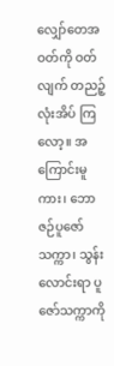လျှော်တေအဝတ်ကို ဝတ်လျက် တညဉ့်လုံးအိပ် ကြလော့။ အကြောင်းမူကား၊ ဘောဇဉ်ပူဇော်သက္ကာ၊ သွန်း လောင်းရာ ပူဇော်သက္ကာကို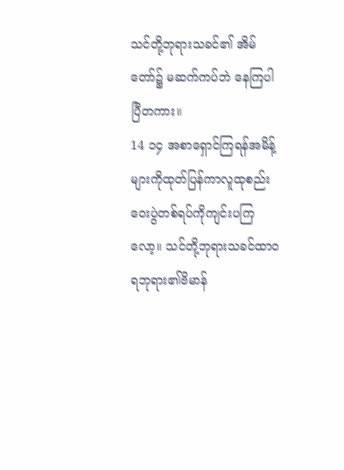သင်တို့ဘုရားသခင်၏ အိမ် တော်၌ မဆက်ကပ်ဘဲ နေကြပါပြီတကား။
14 ၁၄ အစာရှောင်ကြရန်အမိန့်များကိုထုတ်ပြန်ကာလူထုစည်းဝေးပွဲတစ်ရပ်ကိုကျင်းပကြလော့။ သင်တို့ဘုရားသခင်ထာဝရဘုရား၏ဗိမာန်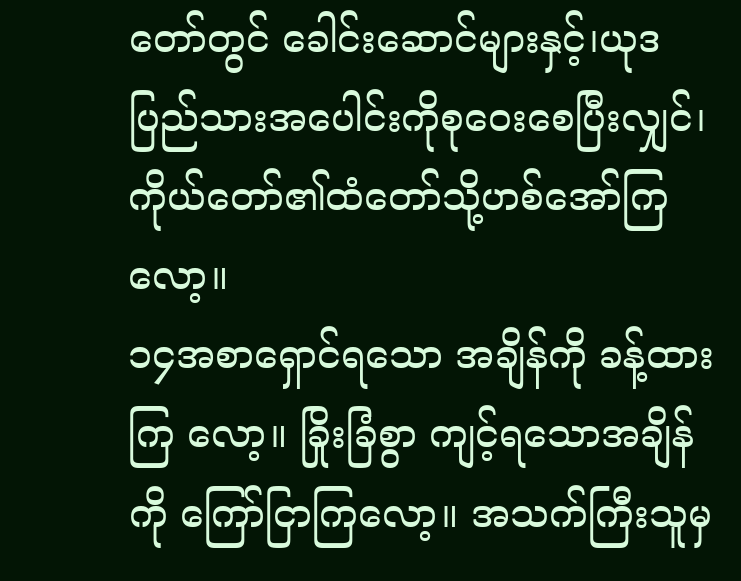တော်တွင် ခေါင်းဆောင်များနှင့်၊ယုဒပြည်သားအပေါင်းကိုစုဝေးစေပြီးလျှင်၊ ကိုယ်တော်၏ထံတော်သို့ဟစ်အော်ကြလော့။
၁၄အစာရှောင်ရသော အချိန်ကို ခန့်ထားကြ လော့။ ခြိုးခြံစွာ ကျင့်ရသောအချိန်ကို ကြော်ငြာကြလော့။ အသက်ကြီးသူမှ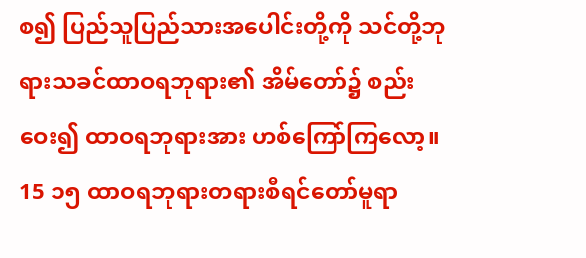စ၍ ပြည်သူပြည်သားအပေါင်းတို့ကို သင်တို့ဘုရားသခင်ထာဝရဘုရား၏ အိမ်တော်၌ စည်း ဝေး၍ ထာဝရဘုရားအား ဟစ်ကြော်ကြလော့။
15 ၁၅ ထာဝရဘုရားတရားစီရင်တော်မူရာ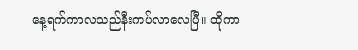နေ့ရက်ကာလသည်နီးကပ်လာလေပြီ။ ထိုကာ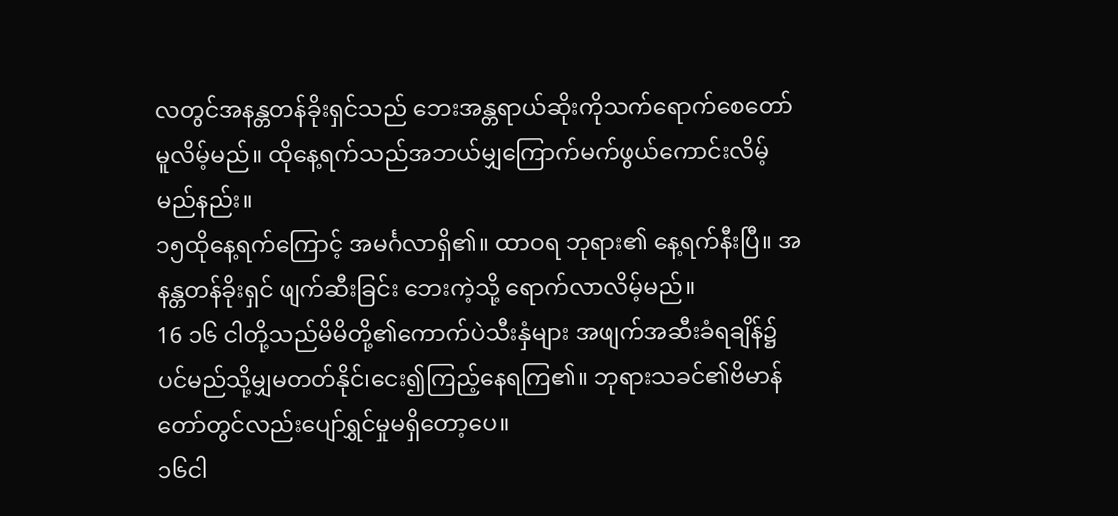လတွင်အနန္တတန်ခိုးရှင်သည် ဘေးအန္တရာယ်ဆိုးကိုသက်ရောက်စေတော်မူလိမ့်မည်။ ထိုနေ့ရက်သည်အဘယ်မျှကြောက်မက်ဖွယ်ကောင်းလိမ့်မည်နည်း။
၁၅ထိုနေ့ရက်ကြောင့် အမင်္ဂလာရှိ၏။ ထာဝရ ဘုရား၏ နေ့ရက်နီးပြီ။ အနန္တတန်ခိုးရှင် ဖျက်ဆီးခြင်း ဘေးကဲ့သို့ ရောက်လာလိမ့်မည်။
16 ၁၆ ငါတို့သည်မိမိတို့၏ကောက်ပဲသီးနှံများ အဖျက်အဆီးခံရချိန်၌ပင်မည်သို့မျှမတတ်နိုင်၊ငေး၍ကြည့်နေရကြ၏။ ဘုရားသခင်၏ဗိမာန်တော်တွင်လည်းပျော်ရွှင်မှုမရှိတော့ပေ။
၁၆ငါ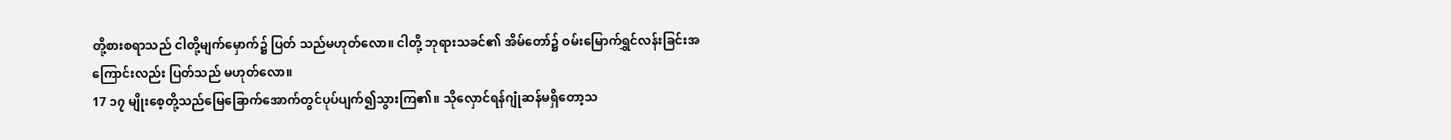တို့စားစရာသည် ငါတို့မျက်မှောက်၌ ပြတ် သည်မဟုတ်လော။ ငါတို့ ဘုရားသခင်၏ အိမ်တော်၌ ဝမ်းမြောက်ရွှင်လန်းခြင်းအကြောင်းလည်း ပြတ်သည် မဟုတ်လော။
17 ၁၇ မျိုးစေ့တို့သည်မြေခြောက်အောက်တွင်ပုပ်ပျက်၍သွားကြ၏။ သိုလှောင်ရန်ဂျုံဆန်မရှိတော့သ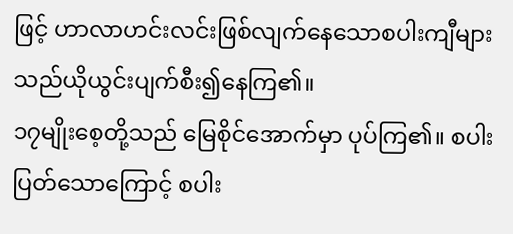ဖြင့် ဟာလာဟင်းလင်းဖြစ်လျက်နေသောစပါးကျီများသည်ယိုယွင်းပျက်စီး၍နေကြ၏။
၁၇မျိုးစေ့တို့သည် မြေစိုင်အောက်မှာ ပုပ်ကြ၏။ စပါးပြတ်သောကြောင့် စပါး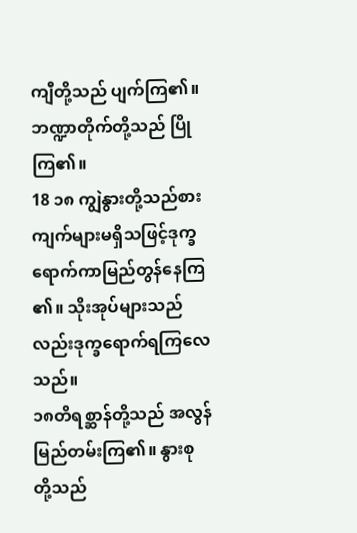ကျီတို့သည် ပျက်ကြ၏။ ဘဏ္ဍာတိုက်တို့သည် ပြိုကြ၏။
18 ၁၈ ကျွဲနွားတို့သည်စားကျက်များမရှိသဖြင့်ဒုက္ခရောက်ကာမြည်တွန်နေကြ၏။ သိုးအုပ်များသည်လည်းဒုက္ခရောက်ရကြလေသည်။
၁၈တိရစ္ဆာန်တို့သည် အလွန်မြည်တမ်းကြ၏။ နွားစု တို့သည်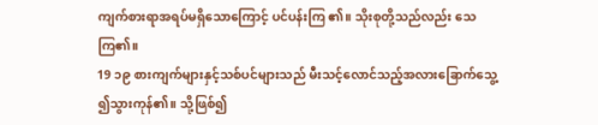ကျက်စားရာအရပ်မရှိသောကြောင့် ပင်ပန်းကြ ၏။ သိုးစုတို့သည်လည်း သေကြ၏။
19 ၁၉ စားကျက်များနှင့်သစ်ပင်များသည် မီးသင့်လောင်သည့်အလားခြောက်သွေ့၍သွားကုန်၏။ သို့ဖြစ်၍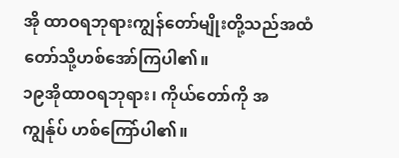အို ထာဝရဘုရားကျွန်တော်မျိုးတို့သည်အထံတော်သို့ဟစ်အော်ကြပါ၏။
၁၉အိုထာဝရဘုရား၊ ကိုယ်တော်ကို အကျွန်ုပ် ဟစ်ကြော်ပါ၏။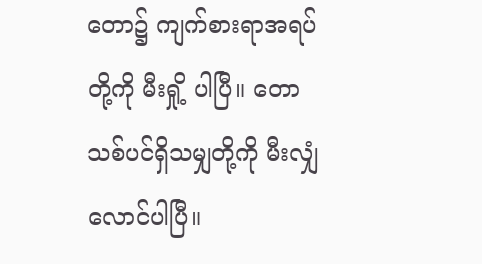တော၌ ကျက်စားရာအရပ်တို့ကို မီးရှို့ ပါပြီ။ တောသစ်ပင်ရှိသမျှတို့ကို မီးလျှံလောင်ပါပြီ။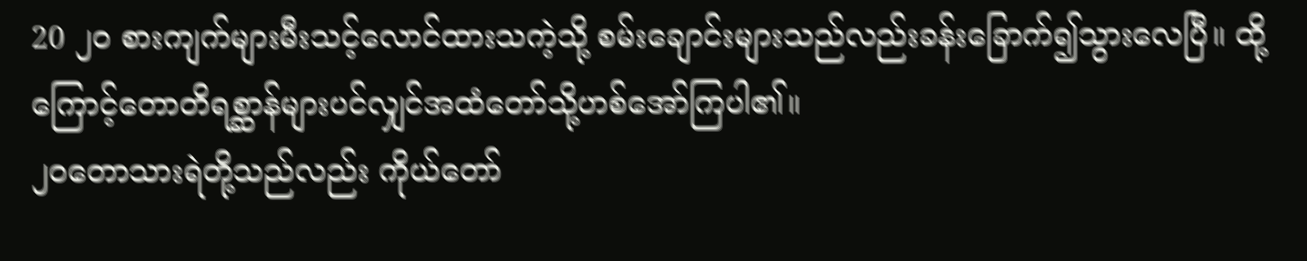20 ၂၀ စားကျက်များမီးသင့်လောင်ထားသကဲ့သို့ စမ်းချောင်းများသည်လည်းခန်းခြောက်၍သွားလေပြီ။ ထို့ကြောင့်တောတိရစ္ဆာန်များပင်လျှင်အထံတော်သို့ဟစ်အော်ကြပါ၏။
၂၀တောသားရဲတို့သည်လည်း ကိုယ်တော်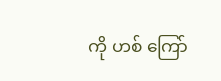ကို ဟစ် ကြော်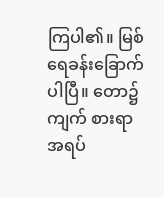ကြပါ၏။ မြစ်ရေခန်းခြောက်ပါပြီ။ တော၌ ကျက် စားရာအရပ်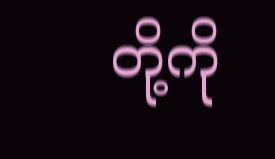တို့ကို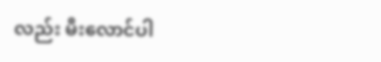လည်း မီးလောင်ပါ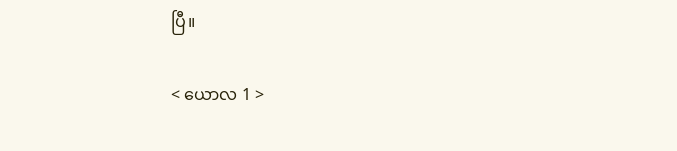ပြီ။

< ယောလ 1 >